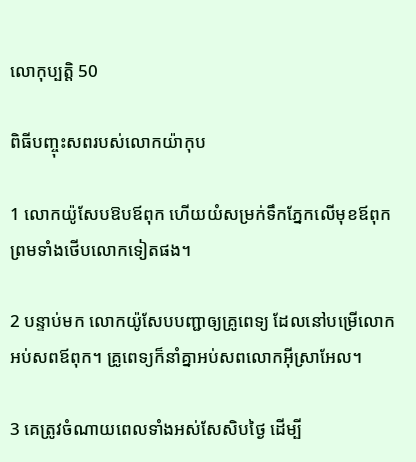លោកុ‌ប្បត្តិ 50

ពិធីបញ្ចុះសពរបស់លោកយ៉ាកុប

1 លោកយ៉ូសែបឱបឪពុក ហើយយំសម្រក់ទឹកភ្នែកលើមុខឪពុក ព្រមទាំងថើបលោកទៀតផង។

2 បន្ទាប់មក លោកយ៉ូសែបបញ្ជាឲ្យគ្រូពេទ្យ ដែលនៅបម្រើលោក អប់សពឪពុក។ គ្រូពេទ្យក៏នាំគ្នាអប់សពលោកអ៊ីស្រា‌អែល។

3 គេត្រូវចំណាយពេលទាំងអស់សែ‌សិបថ្ងៃ ដើម្បី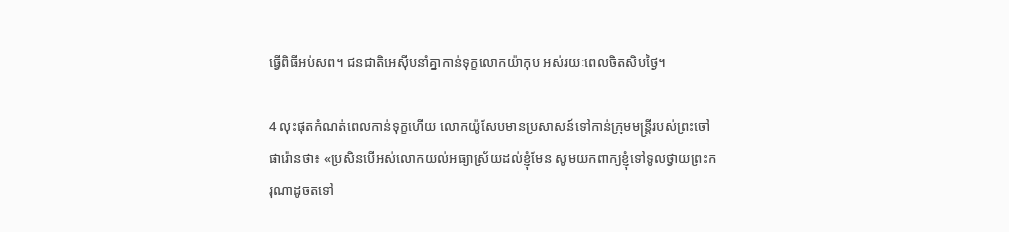ធ្វើពិធីអប់សព។ ជន‌ជាតិអេស៊ីបនាំគ្នាកាន់ទុក្ខលោកយ៉ាកុប អស់រយៈពេលចិត‌សិបថ្ងៃ។

4 លុះផុតកំណត់ពេលកាន់ទុក្ខហើយ លោកយ៉ូសែបមានប្រសាសន៍ទៅកាន់ក្រុមមន្ត្រីរបស់ព្រះចៅផារ៉ោនថា៖ «ប្រសិនបើអស់លោកយល់អធ្យាស្រ័យដល់ខ្ញុំមែន សូមយកពាក្យខ្ញុំទៅទូលថ្វាយព្រះ‌ករុណាដូចតទៅ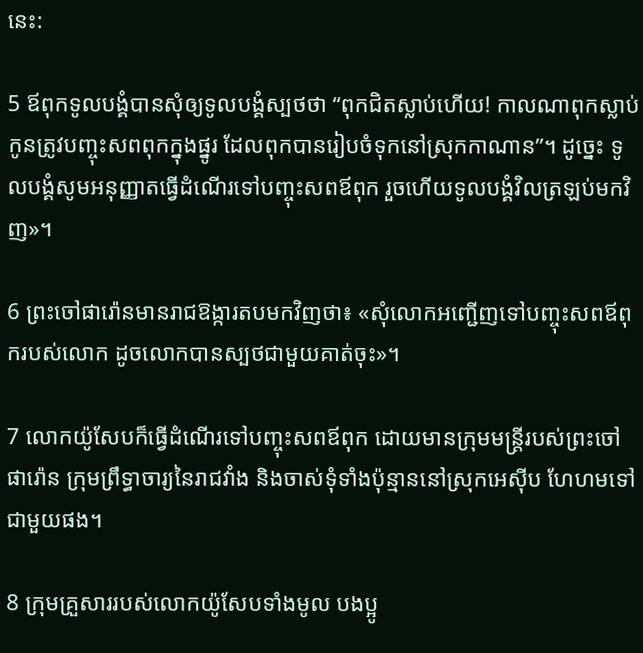នេះ:

5 ឪពុកទូលបង្គំបានសុំឲ្យទូលបង្គំស្បថថា “ពុកជិតស្លាប់ហើយ! កាលណាពុកស្លាប់ កូនត្រូវបញ្ចុះសពពុកក្នុងផ្នូរ ដែលពុកបានរៀបចំទុកនៅស្រុកកាណាន”។ ដូច្នេះ ទូលបង្គំសូមអនុញ្ញាតធ្វើដំណើរទៅបញ្ចុះសពឪពុក រួចហើយទូលបង្គំវិលត្រឡប់មកវិញ»។

6 ព្រះចៅផារ៉ោនមានរាជ‌ឱង្ការតបមកវិញថា៖ «សុំលោកអញ្ជើញទៅបញ្ចុះសពឪពុករបស់លោក ដូចលោកបានស្បថជាមួយគាត់ចុះ»។

7 លោកយ៉ូសែបក៏ធ្វើដំណើរទៅបញ្ចុះសពឪពុក ដោយមានក្រុមមន្ត្រីរបស់ព្រះចៅផារ៉ោន ក្រុមព្រឹទ្ធា‌ចារ្យនៃរាជ‌វាំង និងចាស់ទុំទាំងប៉ុន្មាននៅស្រុកអេស៊ីប ហែ‌ហមទៅជាមួយផង។

8 ក្រុមគ្រួសាររបស់លោកយ៉ូសែបទាំងមូល បង‌ប្អូ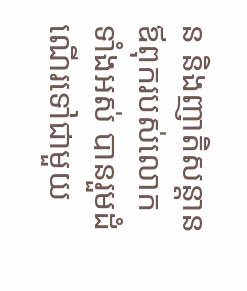ន និងញាតិ‌សន្ដានឪពុករបស់លោកទាំងអស់ បានរួមដំណើរទៅជាមួយ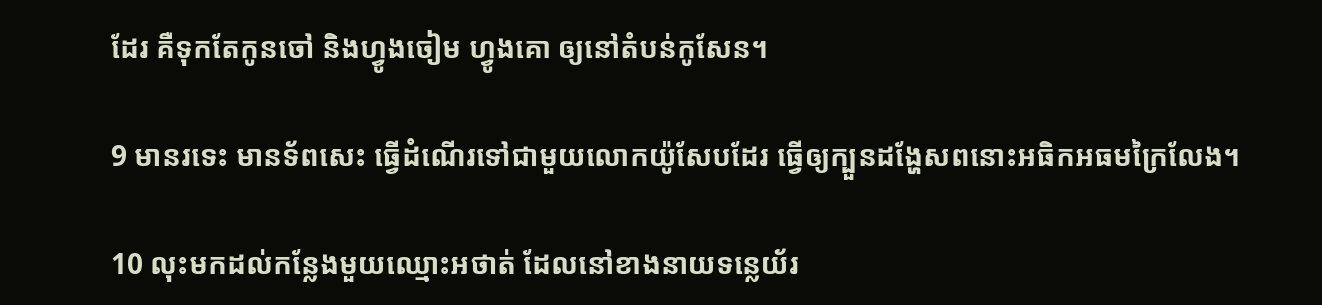ដែរ គឺទុកតែកូនចៅ និងហ្វូងចៀម ហ្វូងគោ ឲ្យនៅតំបន់កូសែន។

9 មានរទេះ មានទ័ពសេះ ធ្វើដំណើរទៅជាមួយលោកយ៉ូសែបដែរ ធ្វើឲ្យក្បួនដង្ហែសពនោះអធិក‌អធមក្រៃ‌លែង។

10 លុះមកដល់កន្លែងមួយឈ្មោះអថាត់ ដែលនៅខាងនាយទន្លេយ័រ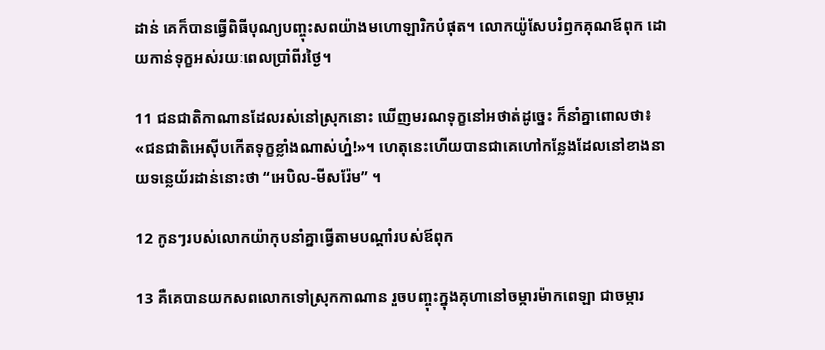ដាន់ គេក៏បានធ្វើពិធីបុណ្យបញ្ចុះសពយ៉ាងមហោ‌ឡារិកបំផុត។ លោកយ៉ូសែបរំឭកគុណឪពុក ដោយកាន់ទុក្ខអស់រយៈពេលប្រាំ‌ពីរថ្ងៃ។

11 ជន‌ជាតិកាណានដែលរស់នៅស្រុកនោះ ឃើញមរណ‌ទុក្ខនៅអថាត់ដូច្នេះ ក៏នាំគ្នាពោលថា៖ «ជន‌ជាតិអេស៊ីបកើតទុក្ខខ្លាំងណាស់ហ្ន៎!»។ ហេតុនេះហើយបានជាគេហៅកន្លែងដែលនៅខាងនាយទន្លេយ័រដាន់នោះថា “អេបិល-មីសរ៉ែម” ។

12 កូនៗរបស់លោកយ៉ាកុបនាំគ្នាធ្វើតាមបណ្ដាំរបស់ឪពុក

13 គឺគេបានយកសពលោកទៅស្រុកកាណាន រួចបញ្ចុះក្នុងគុហានៅចម្ការម៉ាក‌ពេឡា ជាចម្ការ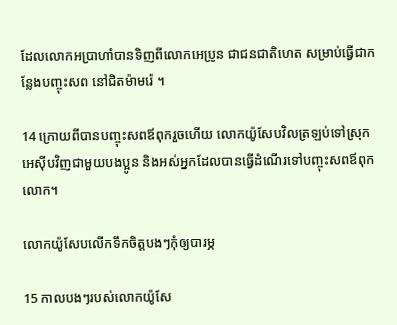ដែលលោកអប្រាហាំបានទិញពីលោកអេប្រូន ជាជន‌ជាតិហេត សម្រាប់ធ្វើជាកន្លែងបញ្ចុះសព នៅជិតម៉ាមរ៉េ ។

14 ក្រោយពីបានបញ្ចុះសពឪពុករួចហើយ លោកយ៉ូសែបវិលត្រឡប់ទៅស្រុកអេស៊ីបវិញជាមួយបង‌ប្អូន និងអស់អ្នកដែលបានធ្វើដំណើរទៅបញ្ចុះសពឪពុកលោក។

លោកយ៉ូសែបលើកទឹកចិត្តបងៗកុំឲ្យបារម្ភ

15 កាលបងៗរបស់លោកយ៉ូសែ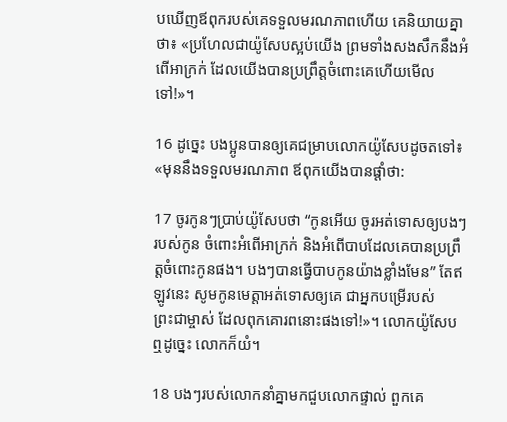បឃើញឪពុករបស់គេទទួលមរណ‌ភាពហើយ គេនិយាយគ្នាថា៖ «ប្រហែលជាយ៉ូសែបស្អប់យើង ព្រមទាំងសង‌សឹកនឹងអំពើអាក្រក់ ដែលយើងបានប្រព្រឹត្តចំពោះគេហើយមើលទៅ!»។

16 ដូច្នេះ បង‌ប្អូនបានឲ្យគេជម្រាបលោកយ៉ូសែបដូចតទៅ៖ «មុននឹងទទួលមរណ‌ភាព ឪពុកយើងបានផ្ដាំថា:

17 ចូរកូនៗប្រាប់យ៉ូសែបថា “កូនអើយ ចូរអត់‌ទោសឲ្យបងៗរបស់កូន ចំពោះអំពើអាក្រក់ និងអំពើបាបដែលគេបានប្រព្រឹត្តចំពោះកូនផង។ បងៗបានធ្វើបាបកូនយ៉ាងខ្លាំងមែន” តែឥឡូវនេះ សូមកូនមេត្តាអត់‌ទោសឲ្យគេ ជាអ្នកបម្រើរបស់ព្រះ‌ជាម្ចាស់ ដែលពុកគោរពនោះផងទៅ!»។ លោកយ៉ូសែបឮដូច្នេះ លោកក៏យំ។

18 បងៗរបស់លោកនាំគ្នាមកជួបលោកផ្ទាល់ ពួកគេ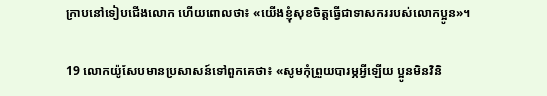ក្រាបនៅទៀបជើងលោក ហើយពោលថា៖ «យើងខ្ញុំសុខចិត្តធ្វើជាទាសកររបស់លោកប្អូន»។

19 លោកយ៉ូសែបមានប្រសាសន៍ទៅពួកគេថា៖ «សូមកុំព្រួយបារម្ភអ្វីឡើយ ប្អូនមិនវិនិ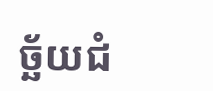ច្ឆ័យជំ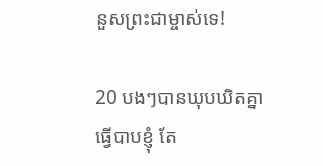នួសព្រះ‌ជាម្ចាស់ទេ!

20 បងៗបានឃុបឃិតគ្នាធ្វើបាបខ្ញុំ តែ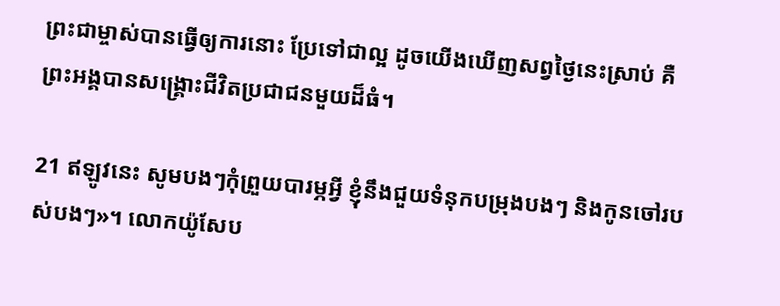ព្រះ‌ជាម្ចាស់បានធ្វើឲ្យការនោះ ប្រែទៅជាល្អ ដូចយើងឃើញសព្វថ្ងៃនេះស្រាប់ គឺព្រះ‌អង្គបានសង្គ្រោះជីវិតប្រជា‌ជនមួយដ៏ធំ។

21 ឥឡូវនេះ សូមបងៗកុំព្រួយបារម្ភអ្វី ខ្ញុំនឹងជួយទំនុកបម្រុងបងៗ និងកូនចៅរបស់បងៗ»។ លោកយ៉ូសែប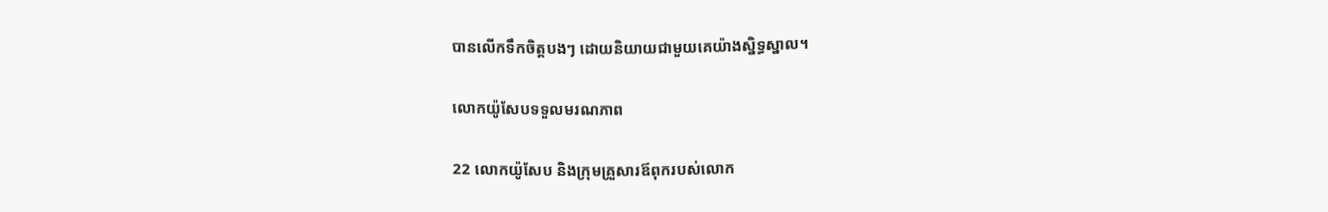បានលើកទឹកចិត្តបងៗ ដោយនិយាយជាមួយគេយ៉ាងស្និទ្ធ‌ស្នាល។

លោកយ៉ូសែបទទួលមរណ‌ភាព

22 លោកយ៉ូសែប និងក្រុមគ្រួសារឪពុករបស់លោក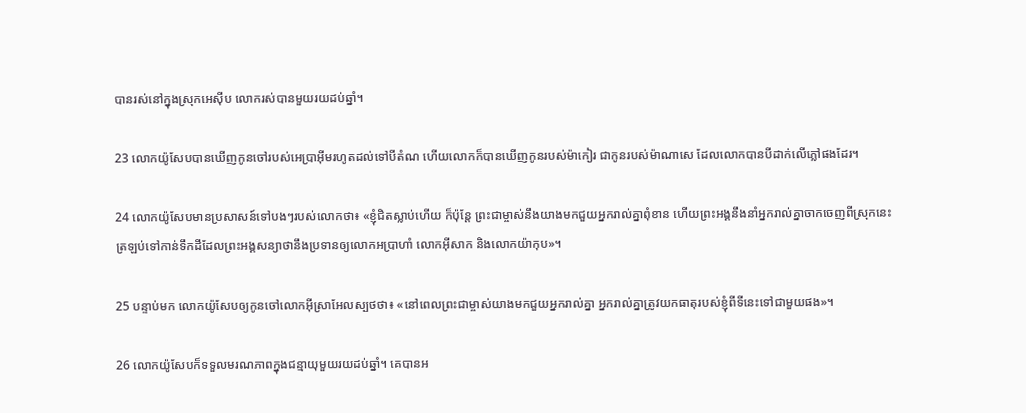បានរស់នៅក្នុងស្រុកអេស៊ីប លោករស់បានមួយរយដប់ឆ្នាំ។

23 លោកយ៉ូសែបបានឃើញកូនចៅរបស់អេប្រាអ៊ីមរហូតដល់ទៅបីតំណ ហើយលោកក៏បានឃើញកូនរបស់ម៉ាកៀរ ជាកូនរបស់ម៉ា‌ណាសេ ដែលលោកបានបីដាក់លើភ្លៅផងដែរ។

24 លោកយ៉ូសែបមានប្រសាសន៍ទៅបងៗរបស់លោកថា៖ «ខ្ញុំជិតស្លាប់ហើយ ក៏ប៉ុន្តែ ព្រះ‌ជាម្ចាស់នឹងយាងមកជួយអ្នករាល់គ្នាពុំ‌ខាន ហើយព្រះ‌អង្គនឹងនាំអ្នករាល់គ្នាចាកចេញពីស្រុកនេះ ត្រឡប់ទៅកាន់ទឹកដីដែលព្រះ‌អង្គសន្យាថានឹងប្រទានឲ្យលោកអប្រាហាំ លោកអ៊ីសាក និងលោកយ៉ាកុប»។

25 បន្ទាប់មក លោកយ៉ូសែបឲ្យកូនចៅលោកអ៊ីស្រា‌អែលស្បថថា៖ «នៅពេលព្រះ‌ជាម្ចាស់យាងមកជួយអ្នករាល់គ្នា អ្នករាល់គ្នាត្រូវយកធាតុរបស់ខ្ញុំពីទីនេះទៅជាមួយផង»។

26 លោកយ៉ូសែបក៏ទទួលមរណ‌ភាពក្នុងជន្មាយុមួយរយដប់ឆ្នាំ។ គេបានអ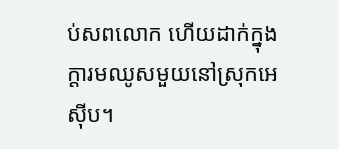ប់សពលោក ហើយដាក់ក្នុងក្តារ‌មឈូសមួយនៅស្រុកអេស៊ីប។